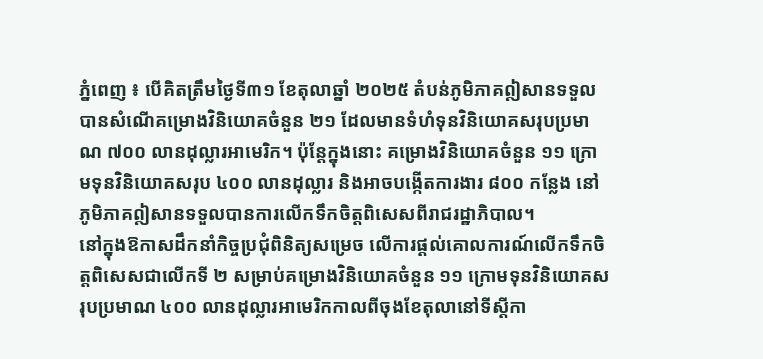ភ្នំពេញ ៖ បើគិតត្រឹមថ្ងៃទី៣១ ខែតុលាឆ្នាំ ២០២៥ តំបន់ភូមិភាគឦសានទទួលបានសំណើគម្រោងវិនិយោគចំនួន ២១ ដែលមានទំហំទុនវិនិយោគសរុបប្រមាណ ៧០០ លានដុល្លារអាមេរិក។ ប៉ុន្តែក្នុងនោះ គម្រោងវិនិយោគចំនួន ១១ ក្រោមទុនវិនិយោគសរុប ៤០០ លានដុល្លារ និងអាចបង្កើតការងារ ៨០០ កន្លែង នៅភូមិភាគឦសានទទួលបានការលើកទឹកចិត្តពិសេសពីរាជរដ្ឋាភិបាល។
នៅក្នុងឱកាសដឹកនាំកិច្ចប្រជុំពិនិត្យសម្រេច លើការផ្តល់គោលការណ៍លើកទឹកចិត្តពិសេសជាលើកទី ២ សម្រាប់គម្រោងវិនិយោគចំនួន ១១ ក្រោមទុនវិនិយោគសរុបប្រមាណ ៤០០ លានដុល្លារអាមេរិកកាលពីចុងខែតុលានៅទីស្តីកា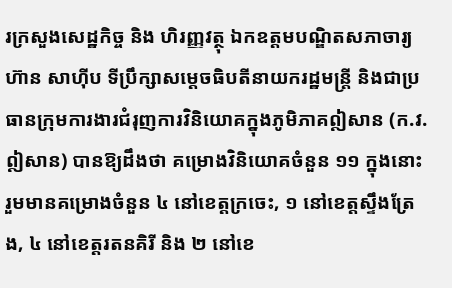រក្រសួងសេដ្ឋកិច្ច និង ហិរញ្ញវត្ថុ ឯកឧត្តមបណ្ឌិតសភាចារ្យ ហ៊ាន សាហ៊ីប ទីប្រឹក្សាសម្តេចធិបតីនាយករដ្ឋមន្រ្តី និងជាប្រធានក្រុមការងារជំរុញការវិនិយោគក្នុងភូមិភាគឦសាន (ក.វ.ឦសាន) បានឱ្យដឹងថា គម្រោងវិនិយោគចំនួន ១១ ក្នុងនោះរួមមានគម្រោងចំនួន ៤ នៅខេត្តក្រចេះ, ១ នៅខេត្តស្ទឹងត្រែង, ៤ នៅខេត្តរតនគិរី និង ២ នៅខេ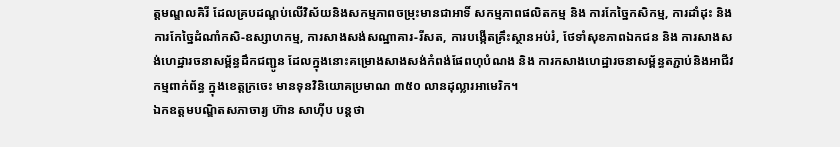ត្តមណ្ឌលគិរី ដែលគ្របដណ្តប់លើវិស័យនិងសកម្មភាពចម្រុះមានជាអាទិ៍ សកម្មភាពផលិតកម្ម និង ការកែច្នៃកសិកម្ម, ការដាំដុះ និង ការកែច្នៃដំណាំកសិ-ឧស្សាហកម្ម, ការសាងសង់សណ្ឋាគារ-រីសត, ការបង្កើតគ្រឹះស្ថានអប់រំ, ថែទាំសុខភាពឯកជន និង ការសាងសង់ហេដ្ឋារចនាសម្ព័ន្ធដឹកជញ្ជូន ដែលក្នុងនោះគម្រោងសាងសង់កំពង់ផែពហុបំណង និង ការកសាងហេដ្ឋារចនាសម្ព័ន្ធតភ្ជាប់និងអាជីវកម្មពាក់ព័ន្ធ ក្នុងខេត្តក្រចេះ មានទុនវិនិយោគប្រមាណ ៣៥០ លានដុល្លារអាមេរិក។
ឯកឧត្តមបណ្ឌិតសភាចារ្យ ហ៊ាន សាហ៊ីប បន្តថា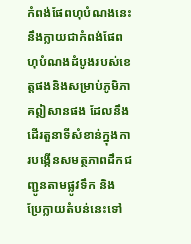កំពង់ផែពហុបំណងនេះនឹងក្លាយជាកំពង់ផែពហុបំណងដំបូងរបស់ខេត្តផងនិងសម្រាប់ភូមិភាគឦសានផង ដែលនឹងដើរតួនាទីសំខាន់ក្នុងការបង្កើនសមត្ថភាពដឹកជញ្ជូនតាមផ្លូវទឹក និង ប្រែក្លាយតំបន់នេះទៅ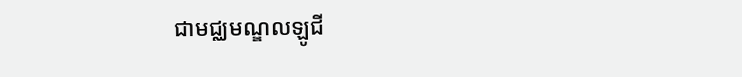ជាមជ្ឈមណ្ឌលឡូជី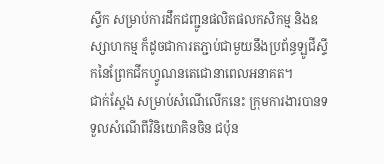ស្ទីក សម្រាប់ការដឹកជញ្ជូនផលិតផលកសិកម្ម និងឧស្សាហកម្ម ក៏ដូចជាការតភ្ជាប់ជាមួយនឹងប្រព័ន្ធឡូជីស្ទីកនៃព្រែកជីកហ្វូណនតេជោនាពេលអនាគត។
ជាក់ស្តែង សម្រាប់សំណើលើកនេះ ក្រុមការងារបានទទួលសំណើពីវិនិយោគិនចិន ជប៉ុន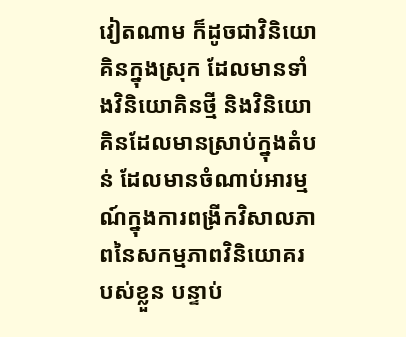វៀតណាម ក៏ដូចជាវិនិយោគិនក្នុងស្រុក ដែលមានទាំងវិនិយោគិនថ្មី និងវិនិយោគិនដែលមានស្រាប់ក្នុងតំបន់ ដែលមានចំណាប់អារម្មណ៍ក្នុងការពង្រីកវិសាលភាពនៃសកម្មភាពវិនិយោគរបស់ខ្លួន បន្ទាប់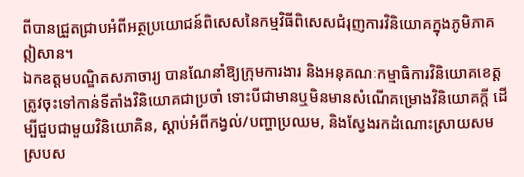ពីបានជ្រួតជ្រាបអំពីអត្ថប្រយោជន៍ពិសេសនៃកម្មវិធីពិសេសជំរុញការវិនិយោគក្នុងភូមិភាគឦសាន។
ឯកឧត្តមបណ្ឌិតសភាចារ្យ បានណែនាំឱ្យក្រុមការងារ និងអនុគណៈកម្មាធិការវិនិយោគខេត្ត ត្រូវចុះទៅកាន់ទីតាំងវិនិយោគជាប្រចាំ ទោះបីជាមានឬមិនមានសំណើគម្រោងវិនិយោគក្តី ដើម្បីជួបជាមួយវិនិយោគិន, ស្តាប់អំពីកង្វល់/បញ្ហាប្រឈម, និងស្វែងរកដំណោះស្រាយសមស្របស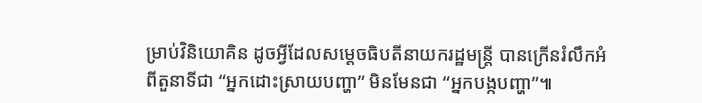ម្រាប់វិនិយោគិន ដូចអ្វីដែលសម្តេចធិបតីនាយករដ្ឋមន្ត្រី បានក្រើនរំលឹកអំពីតួនាទីជា “អ្នកដោះស្រាយបញ្ហា” មិនមែនជា “អ្នកបង្កបញ្ហា”៕